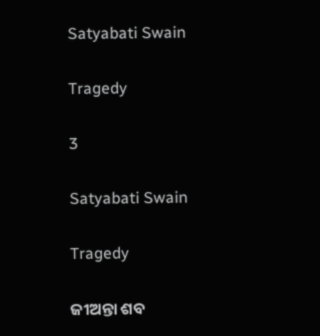Satyabati Swain

Tragedy

3

Satyabati Swain

Tragedy

ଜୀଅନ୍ତା ଶବ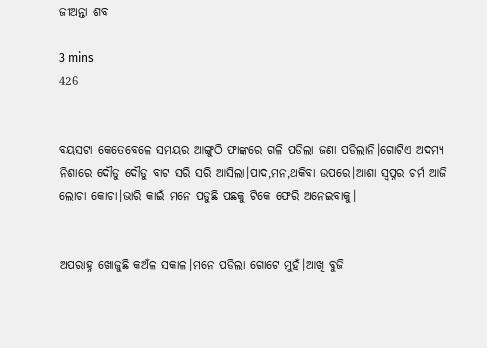ଜୀଅନ୍ତା ଶବ

3 mins
426


ବୟସଟା କେତେବେଳେ ସମୟର ଆଙ୍ଗୁଠି ଫାଙ୍କରେ ଗଳି ପଡିଲା ଜଣା ପଡିଲାନି।ଗୋଟିଏ ଅଦମ୍ୟ ନିଶାରେ ଦୌଡୁ ଦୌଡୁ ବାଟ ସରି ସରି ଆସିଲା।ପାଦ,ମନ,ଥକିବା ଉପରେ।ଆଶା ସ୍ୱପ୍ନର ଚର୍ମ ଆଜି ଲୋଚା କୋଚା।ଭାରି କାଇଁ ମନେ ପଡୁଛି ପଛକୁ ଟିକେ ଫେରି ଅନେଇବାକୁ।


ଅପରାହ୍ନ ଖୋଜୁଛି କଅଁଳ ସକାଳ।ମନେ ପଡିଲା ଗୋଟେ ମୁହଁ।ଆଖି ବୁଜି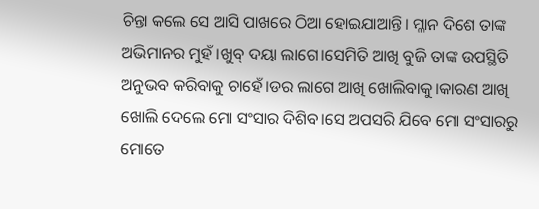ଚିନ୍ତା କଲେ ସେ ଆସି ପାଖରେ ଠିଆ ହୋଇଯାଆନ୍ତି। ମ୍ଳାନ ଦିଶେ ତାଙ୍କ ଅଭିମାନର ମୁହଁ।ଖୁବ୍ ଦୟା ଲାଗେ।ସେମିତି ଆଖି ବୁଜି ତାଙ୍କ ଉପସ୍ଥିତି ଅନୁଭବ କରିବାକୁ ଚାହେଁ।ଡର ଲାଗେ ଆଖି ଖୋଲିବାକୁ।କାରଣ ଆଖି ଖୋଲି ଦେଲେ ମୋ ସଂସାର ଦିଶିବ।ସେ ଅପସରି ଯିବେ ମୋ ସଂସାରରୁ ମୋତେ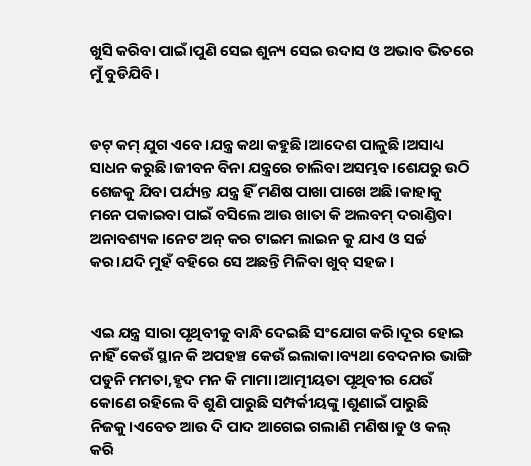ଖୁସି କରିବା ପାଇଁ।ପୁଣି ସେଇ ଶୁନ୍ୟ ସେଇ ଉଦାସ ଓ ଅଭାବ ଭିତରେ ମୁଁ ବୁଡିଯିବି।


ଡଟ୍ କମ୍ ଯୁଗ ଏବେ।ଯନ୍ତ୍ର କଥା କହୁଛି।ଆଦେଶ ପାଳୁଛି।ଅସାଧ୍ୟ ସାଧନ କରୁଛି।ଜୀବନ ବିନା ଯନ୍ତ୍ରରେ ଚାଲିବା ଅସମ୍ଭବ।ଶେଯରୁ ଉଠି ଶେଜକୁ ଯିବା ପର୍ଯ୍ୟନ୍ତ ଯନ୍ତ୍ର ହିଁ ମଣିଷ ପାଖା ପାଖେ ଅଛି।କାହାକୁ ମନେ ପକାଇବା ପାଇଁ ବସିଲେ ଆଉ ଖାତା କି ଅଲବମ୍ ଦରାଣ୍ଡିବା ଅନାବଶ୍ୟକ।ନେଟ ଅନ୍ କର ଟାଇମ ଲାଇନ କୁ ଯାଏ ଓ ସର୍ଚ୍ଚ କର।ଯଦି ମୁହଁ ବହିରେ ସେ ଅଛନ୍ତି ମିଳିବା ଖୁବ୍ ସହଜ।


ଏଇ ଯନ୍ତ୍ର ସାରା ପୃଥିବୀକୁ ବାନ୍ଧି ଦେଇଛି ସଂଯୋଗ କରି।ଦୂର ହୋଇ ନାହିଁ କେଉଁ ସ୍ଥାନ କି ଅପହଞ୍ଚ କେଉଁ ଇଲାକା।ବ୍ୟଥା ବେଦନାର ଭାଙ୍ଗି ପଡୁନି ମମତା,ହୃଦ ମନ କି ମାମା।ଆତ୍ମୀୟତା ପୃଥିବୀର ଯେଉଁ କୋଣେ ରହିଲେ ବି ଶୁଣି ପାରୁଛି ସମ୍ପର୍କୀୟଙ୍କୁ।ଶୁଣାଇଁ ପାରୁଛି ନିଜକୁ।ଏବେତ ଆଉ ଦି ପାଦ ଆଗେଇ ଗଲାଣି ମଣିଷ।ଡୁ ଓ କଲ୍ କରି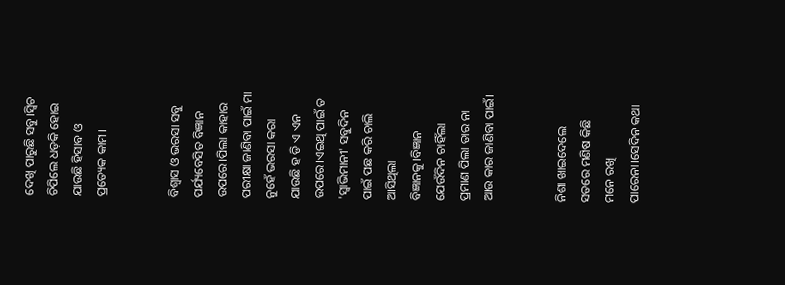ଦେଖି ପାରୁଛି ସବୁ।ସ୍ୱିଚ ଚିପିଲେ ଧଡ଼କି ହୋଇ ଯାଉଛି ହିସାବ ଓ ପ୍ରତ୍ୟେକ କାମ।


ବିଶ୍ୱାସ ଓ ଭରସା ସବୁ ପର୍ଯ୍ୟବେସିତ ବିଜ୍ଞାନ ଉପରେ।ପିଲା କାହାର ପରୀକ୍ଷା ଜାଣିବା ପାଇଁ ମା ନୁହେଁ ଭରସା କରା ଯାଉଛି ହ ଡି ଏ ଏନ ଉପରେ।ଏଇଥି ପାଇଁ ତ 'ସ୍ୱାଭିମାନୀ' ସବୁଦିନ ପାଇଁ ପଛ କରି ଚାଲି ଆସିଥିଲା ବିଜ୍ଞାନକୁ।ବିଜ୍ଞାନ ଯେଉଁଦିନ ଚାହିଁଲା ପ୍ରମାଣ ପିଲା ତାର ନା ଆଉ କାର ଜାଣିବା ପାଇଁ।


ନିଶା ଖାଇଦେଲେ ସତରେ ମଣିଷ କିଛି ମନେ ରଖି ପାରେନା।ସେଦିନ କଥା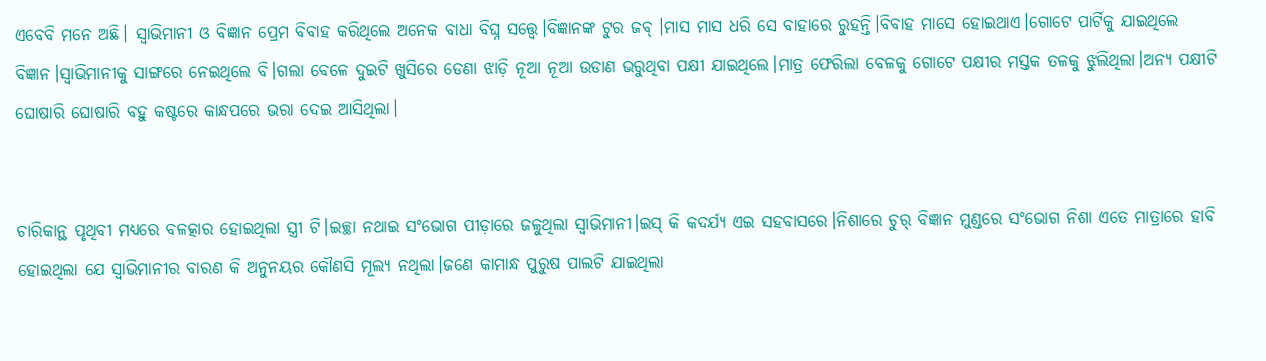ଏବେବି ମନେ ଅଛି। ସ୍ୱାଭିମାନୀ ଓ ବିଜ୍ଞାନ ପ୍ରେମ ବିବାହ କରିଥିଲେ ଅନେକ ବାଧା ବିଘ୍ନ ସତ୍ତ୍ୱେ।ବିଜ୍ଞାନଙ୍କ ଟୁର ଜବ୍ ।ମାସ ମାସ ଧରି ସେ ବାହାରେ ରୁହନ୍ତି।ବିବାହ ମାସେ ହୋଇଥାଏ।ଗୋଟେ ପାର୍ଟିକୁ ଯାଇଥିଲେ ବିଜ୍ଞାନ।ସ୍ୱାଭିମାନୀକୁ ସାଙ୍ଗରେ ନେଇଥିଲେ ବି।ଗଲା ବେଳେ ଦୁଇଟି ଖୁସିରେ ଡେଣା ଝାଡ଼ି ନୂଆ ନୂଆ ଉଡାଣ ଭରୁଥିବା ପକ୍ଷୀ ଯାଇଥିଲେ।ମାତ୍ର ଫେରିଲା ବେଳକୁ ଗୋଟେ ପକ୍ଷୀର ମସ୍ତକ ତଳକୁ ଝୁଲିଥିଲା।ଅନ୍ୟ ପକ୍ଷୀଟି ଘୋଷାରି ଘୋଷାରି ବହୁ କଷ୍ଟରେ କାନ୍ଧପରେ ଭରା ଦେଇ ଆସିଥିଲା।


ଚାରିକାନ୍ଥ ପୃଥିବୀ ମଧ୍ୟରେ ବଳତ୍କାର ହୋଇଥିଲା ସ୍ତ୍ରୀ ଟି।ଇଚ୍ଛା ନଥାଇ ସଂଭୋଗ ପୀଡ଼ାରେ ଜଳୁଥିଲା ସ୍ୱାଭିମାନୀ।ଇସ୍ କି କଦର୍ଯ୍ୟ ଏଇ ସହବାସରେ।ନିଶାରେ ଚୁର୍ ବିଜ୍ଞାନ ମୁଣ୍ଡରେ ସଂଭୋଗ ନିଶା ଏତେ ମାତ୍ରାରେ ହାବି ହୋଇଥିଲା ଯେ ସ୍ୱାଭିମାନୀର ବାରଣ କି ଅନୁନୟର କୌଣସି ମୂଲ୍ୟ ନଥିଲା।ଜଣେ କାମାନ୍ଧ ପୁରୁଷ ପାଲଟି ଯାଇଥିଲା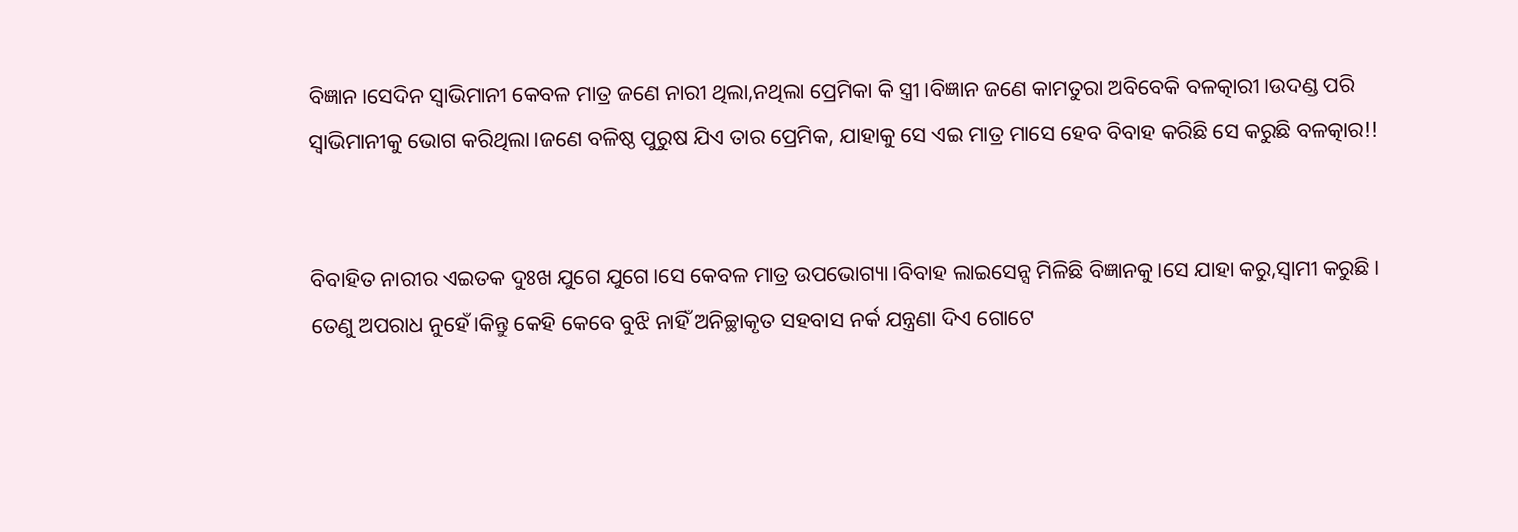ବିଜ୍ଞାନ।ସେଦିନ ସ୍ୱାଭିମାନୀ କେବଳ ମାତ୍ର ଜଣେ ନାରୀ ଥିଲା,ନଥିଲା ପ୍ରେମିକା କି ସ୍ତ୍ରୀ।ବିଜ୍ଞାନ ଜଣେ କାମତୁରା ଅବିବେକି ବଳତ୍କାରୀ।ଉଦଣ୍ଡ ପରି ସ୍ୱାଭିମାନୀକୁ ଭୋଗ କରିଥିଲା।ଜଣେ ବଳିଷ୍ଠ ପୁରୁଷ ଯିଏ ତାର ପ୍ରେମିକ, ଯାହାକୁ ସେ ଏଇ ମାତ୍ର ମାସେ ହେବ ବିବାହ କରିଛି ସେ କରୁଛି ବଳତ୍କାର!!


ବିବାହିତ ନାରୀର ଏଇତକ ଦୁଃଖ ଯୁଗେ ଯୁଗେ।ସେ କେବଳ ମାତ୍ର ଉପଭୋଗ୍ୟା।ବିବାହ ଲାଇସେନ୍ସ ମିଳିଛି ବିଜ୍ଞାନକୁ।ସେ ଯାହା କରୁ,ସ୍ୱାମୀ କରୁଛି। ତେଣୁ ଅପରାଧ ନୁହେଁ।କିନ୍ତୁ କେହି କେବେ ବୁଝି ନାହିଁ ଅନିଚ୍ଛାକୃତ ସହବାସ ନର୍କ ଯନ୍ତ୍ରଣା ଦିଏ ଗୋଟେ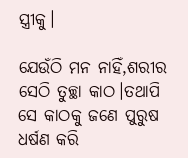ସ୍ତ୍ରୀକୁ।

ଯେଉଁଠି ମନ ନାହିଁ,ଶରୀର ସେଠି ତୁଚ୍ଛା କାଠ।ତଥାପି ସେ କାଠକୁ ଜଣେ ପୁରୁଷ ଧର୍ଷଣ କରି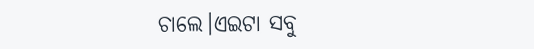ଚାଲେ।ଏଇଟା ସବୁ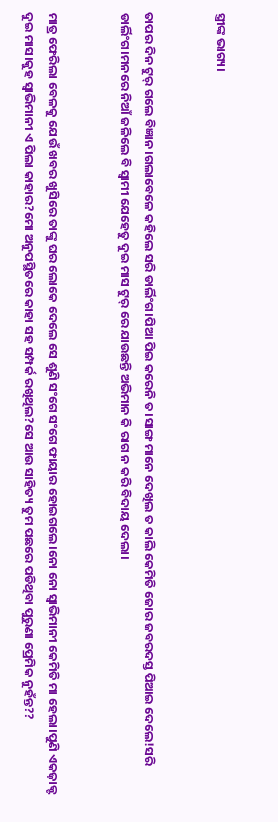ସ୍ତ୍ରୀଙ୍କ ଭାଗ୍ୟ।


ତାପର ଦିନ ଟୁର୍ ଗଲେ ବିଜ୍ଞାନ।ଗଲାବେଳେ କହିଲେ ସରି ଡାର୍ଲିଂଗ।ପିଆ ପିଇ କରେନି ତ।ସାଙ୍ଗ ମାନେ ଦେଖିଲ ତ କାଲି କେମିତି ଜୋର ଜବରଦସ୍ତ ପିଆଇ ଦେଲେ!ସରି ଡାର୍ଲିଂଗ।ମନରେ ନିଆଁ ଜଳିଲେ ବି ସ୍ୱାମୀ ଯେହେତୁ ଦୁଇ ମାସ ଟୁର୍ ରେ ଯାଉଛନ୍ତି ଅଭିମାନ କି ରାଗ ନ କରି ବିଦାୟ ଦେଲା।


ମାତ୍ର ଫେରିଲା ବେଳକୁ ଯେଉଁ ଖବର ଖୁସିରେ ତାଙ୍କୁ ଘର ଲୋକେ ଦେଲେ ସେ ଶୁଣି ସଂଗେ ସଂଗେ ଫାୟାର ହୋଇଗଲେ।ନୋ ନୋ ସ୍ୱାଭିମାନୀ କେମିତି ମା ହେଲା।ପୁଣି ଏକଜ଼ାକ୍ଟ ଦୁଇ ମାସ।କୁହ ସ୍ୱାଭିମାନୀ ଏ ପିଲା କାହାର?ମୋ ଅନୁପସ୍ଥିତରେ କାହା ସହ ସମ୍ପର୍କ ରଖିଥିଲ?ସେ ଆଉ ସାହିତ୍ୟ ତୁମ ପଛରେ ପଡିଥିବା ପୁରୁଣା ପ୍ରେମିକ ନୁହଁନ୍ତ??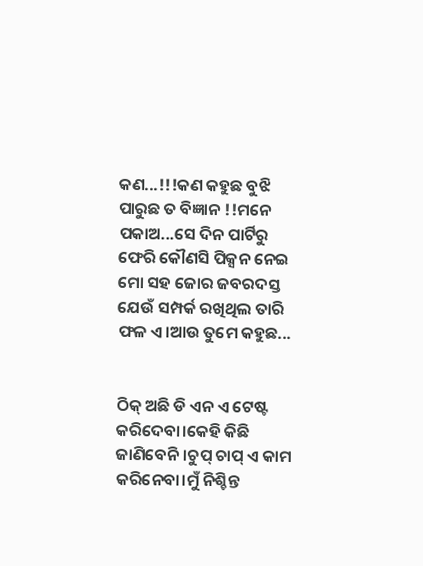କଣ...!!!କଣ କହୁଛ ବୁଝି ପାରୁଛ ତ ବିଜ୍ଞାନ !!ମନେ ପକାଅ...ସେ ଦିନ ପାର୍ଟିରୁ ଫେରି କୌଣସି ପିକ୍ସନ ନେଇ ମୋ ସହ ଜୋର ଜବରଦସ୍ତ ଯେଉଁ ସମ୍ପର୍କ ରଖିଥିଲ ତାରି ଫଳ ଏ।ଆଉ ତୁମେ କହୁଛ...


ଠିକ୍ ଅଛି ଡି ଏନ ଏ ଟେଷ୍ଟ କରିଦେବା।କେହି କିଛି ଜାଣିବେନି।ଚୁପ୍ ଚାପ୍ ଏ କାମ କରିନେବା।ମୁଁ ନିଶ୍ଚିନ୍ତ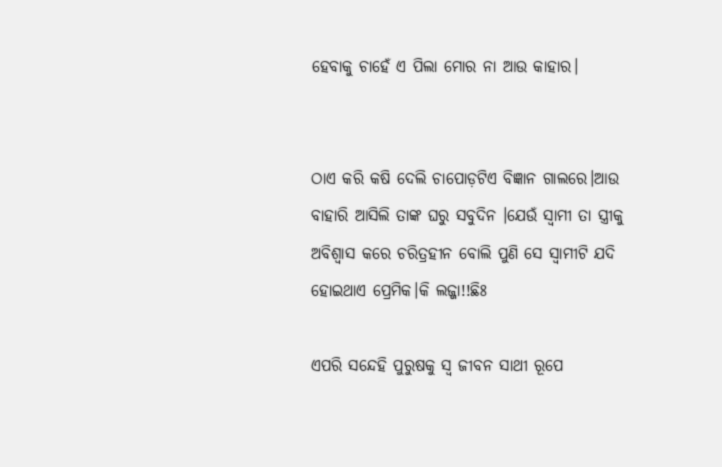ହେବାକୁ ଚାହେଁ ଏ ପିଲା ମୋର ନା ଆଉ କାହାର।


ଠାଏ କରି କଷି ଦେଲି ଚାପୋଡ଼ଟିଏ ବିଜ୍ଞାନ ଗାଲରେ।ଆଉ ବାହାରି ଆସିଲି ତାଙ୍କ ଘରୁ ସବୁଦିନ ।ଯେଉଁ ସ୍ୱାମୀ ତା ସ୍ତ୍ରୀକୁ ଅବିଶ୍ୱାସ କରେ ଚରିତ୍ରହୀନ ବୋଲି ପୁଣି ସେ ସ୍ୱାମୀଟି ଯଦି ହୋଇଥାଏ ପ୍ରେମିକ।କି ଲଜ୍ଜା!!ଛିଃ

ଏପରି ସନ୍ଦେହି ପୁରୁଷକୁ ସ୍ୱ ଜୀବନ ସାଥୀ ରୂପେ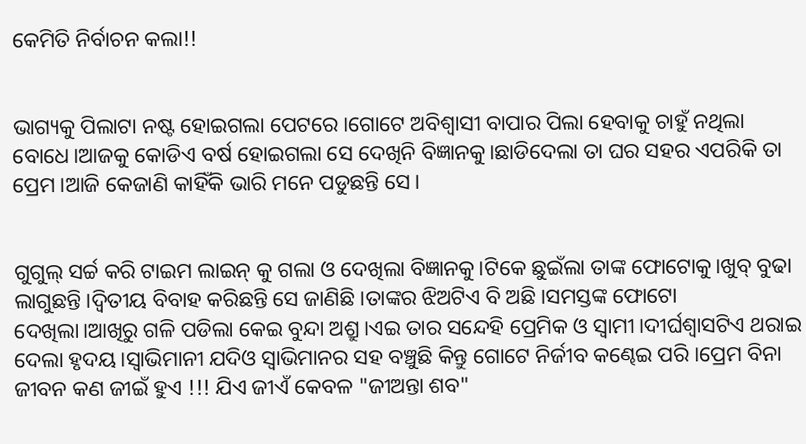କେମିତି ନିର୍ବାଚନ କଲା!!


ଭାଗ୍ୟକୁ ପିଲାଟା ନଷ୍ଟ ହୋଇଗଲା ପେଟରେ।ଗୋଟେ ଅବିଶ୍ୱାସୀ ବାପାର ପିଲା ହେବାକୁ ଚାହୁଁ ନଥିଲା ବୋଧେ।ଆଜକୁ କୋଡିଏ ବର୍ଷ ହୋଇଗଲା ସେ ଦେଖିନି ବିଜ୍ଞାନକୁ।ଛାଡିଦେଲା ତା ଘର ସହର ଏପରିକି ତା ପ୍ରେମ।ଆଜି କେଜାଣି କାହିଁକି ଭାରି ମନେ ପଡୁଛନ୍ତି ସେ।


ଗୁଗୁଲ୍ ସର୍ଚ୍ଚ କରି ଟାଇମ ଲାଇନ୍ କୁ ଗଲା ଓ ଦେଖିଲା ବିଜ୍ଞାନକୁ।ଟିକେ ଛୁଇଁଲା ତାଙ୍କ ଫୋଟୋକୁ।ଖୁବ୍ ବୁଢା ଲାଗୁଛନ୍ତି।ଦ୍ଵିତୀୟ ବିବାହ କରିଛନ୍ତି ସେ ଜାଣିଛି।ତାଙ୍କର ଝିଅଟିଏ ବି ଅଛି।ସମସ୍ତଙ୍କ ଫୋଟୋ ଦେଖିଲା।ଆଖିରୁ ଗଳି ପଡିଲା କେଇ ବୁନ୍ଦା ଅଶ୍ରୁ।ଏଇ ତାର ସନ୍ଦେହି ପ୍ରେମିକ ଓ ସ୍ୱାମୀ।ଦୀର୍ଘଶ୍ଵାସଟିଏ ଥରାଇ ଦେଲା ହୃଦୟ।ସ୍ୱାଭିମାନୀ ଯଦିଓ ସ୍ୱାଭିମାନର ସହ ବଞ୍ଚୁଛି କିନ୍ତୁ ଗୋଟେ ନିର୍ଜୀବ କଣ୍ଢେଇ ପରି।ପ୍ରେମ ବିନା ଜୀବନ କଣ ଜୀଇଁ ହୁଏ !!! ଯିଏ ଜୀଏଁ କେବଳ "ଜୀଅନ୍ତା ଶବ"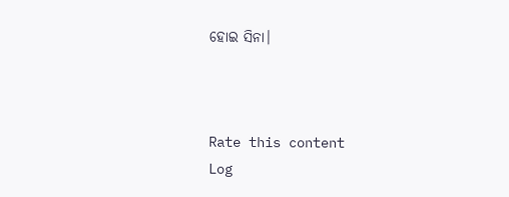ହୋଇ ସିନା।



Rate this content
Log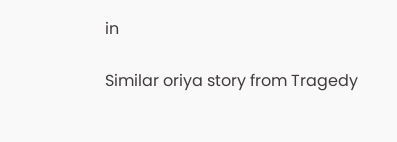in

Similar oriya story from Tragedy